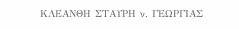ΚΛΕΑΝΘΗ ΣΤΑΥΡΗ ν. ΓΕΩΡΓΙΑΣ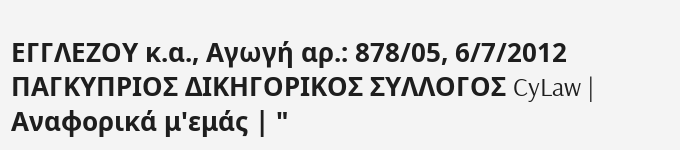ΕΓΓΛΕΖΟΥ κ.α., Αγωγή αρ.: 878/05, 6/7/2012 ΠΑΓΚΥΠΡΙΟΣ ΔΙΚΗΓΟΡΙΚΟΣ ΣΥΛΛΟΓΟΣ CyLaw | Αναφορικά μ'εμάς | "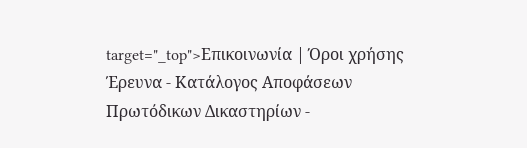target="_top">Επικοινωνία | Όροι χρήσης Έρευνα - Κατάλογος Αποφάσεων Πρωτόδικων Δικαστηρίων -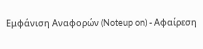Εμφάνιση Αναφορών (Noteup on) - Αφαίρεση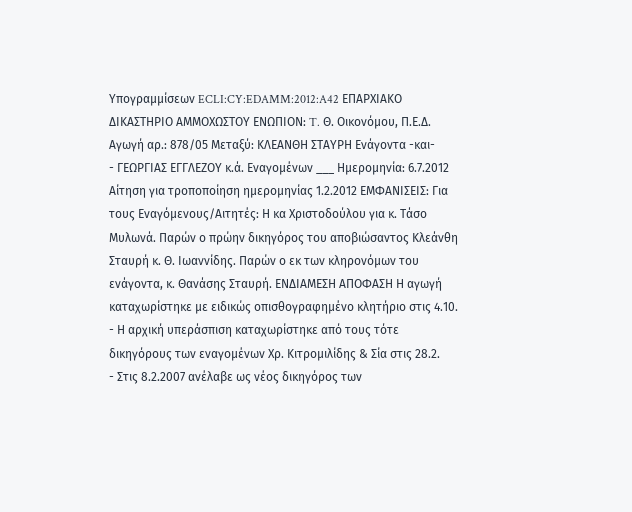Υπογραμμίσεων ECLI:CY:EDAMM:2012:A42 ΕΠΑΡΧΙΑΚΟ ΔΙΚΑΣΤΗΡΙΟ ΑΜΜΟΧΩΣΤΟΥ ΕΝΩΠΙΟΝ: T. Θ. Οικονόμου, Π.Ε.Δ. Αγωγή αρ.: 878/05 Μεταξύ: ΚΛΕΑΝΘΗ ΣΤΑΥΡΗ Ενάγοντα -και-
- ΓΕΩΡΓΙΑΣ ΕΓΓΛΕΖΟΥ κ.ά. Εναγομένων ___ Ημερομηνία: 6.7.2012 Αίτηση για τροποποίηση ημερομηνίας 1.2.2012 ΕΜΦΑΝΙΣΕΙΣ: Για τους Εναγόμενους/Αιτητές: Η κα Χριστοδούλου για κ. Τάσο Μυλωνά. Παρών ο πρώην δικηγόρος του αποβιώσαντος Κλεάνθη Σταυρή κ. Θ. Ιωαννίδης. Παρών ο εκ των κληρονόμων του ενάγοντα, κ. Θανάσης Σταυρή. ΕΝΔΙΑΜΕΣΗ ΑΠΟΦΑΣΗ Η αγωγή καταχωρίστηκε με ειδικώς οπισθογραφημένο κλητήριο στις 4.10.
- Η αρχική υπεράσπιση καταχωρίστηκε από τους τότε δικηγόρους των εναγομένων Χρ. Κιτρομιλίδης & Σία στις 28.2.
- Στις 8.2.2007 ανέλαβε ως νέος δικηγόρος των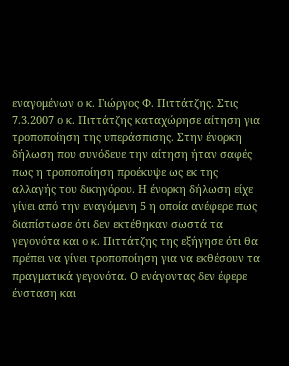εναγομένων ο κ. Γιώργος Φ. Πιττάτζης. Στις 7.3.2007 ο κ. Πιττάτζης καταχώρησε αίτηση για τροποποίηση της υπεράσπισης. Στην ένορκη δήλωση που συνόδευε την αίτηση ήταν σαφές πως η τροποποίηση προέκυψε ως εκ της αλλαγής του δικηγόρου. Η ένορκη δήλωση είχε γίνει από την εναγόμενη 5 η οποία ανέφερε πως διαπίστωσε ότι δεν εκτέθηκαν σωστά τα γεγονότα και ο κ. Πιττάτζης της εξήγησε ότι θα πρέπει να γίνει τροποποίηση για να εκθέσουν τα πραγματικά γεγονότα. Ο ενάγοντας δεν έφερε ένσταση και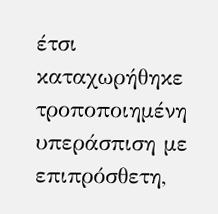έτσι καταχωρήθηκε τροποποιημένη υπεράσπιση με επιπρόσθετη,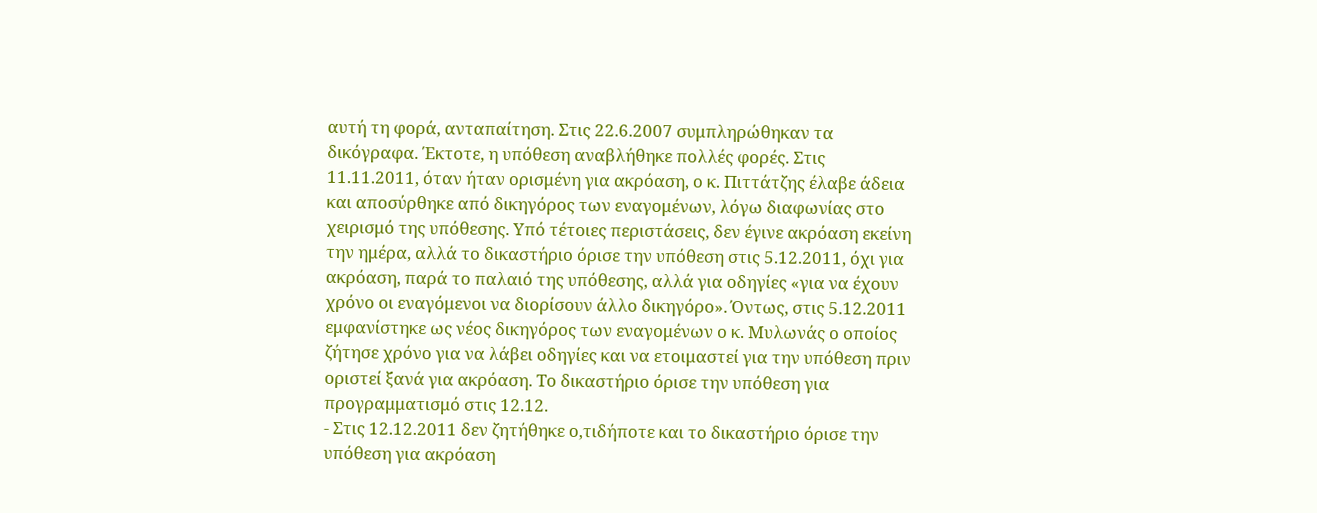αυτή τη φορά, ανταπαίτηση. Στις 22.6.2007 συμπληρώθηκαν τα δικόγραφα. Έκτοτε, η υπόθεση αναβλήθηκε πολλές φορές. Στις 11.11.2011, όταν ήταν ορισμένη για ακρόαση, ο κ. Πιττάτζης έλαβε άδεια και αποσύρθηκε από δικηγόρος των εναγομένων, λόγω διαφωνίας στο χειρισμό της υπόθεσης. Υπό τέτοιες περιστάσεις, δεν έγινε ακρόαση εκείνη την ημέρα, αλλά το δικαστήριο όρισε την υπόθεση στις 5.12.2011, όχι για ακρόαση, παρά το παλαιό της υπόθεσης, αλλά για οδηγίες «για να έχουν χρόνο οι εναγόμενοι να διορίσουν άλλο δικηγόρο». Όντως, στις 5.12.2011 εμφανίστηκε ως νέος δικηγόρος των εναγομένων ο κ. Μυλωνάς ο οποίος ζήτησε χρόνο για να λάβει οδηγίες και να ετοιμαστεί για την υπόθεση πριν οριστεί ξανά για ακρόαση. Το δικαστήριο όρισε την υπόθεση για προγραμματισμό στις 12.12.
- Στις 12.12.2011 δεν ζητήθηκε ο,τιδήποτε και το δικαστήριο όρισε την υπόθεση για ακρόαση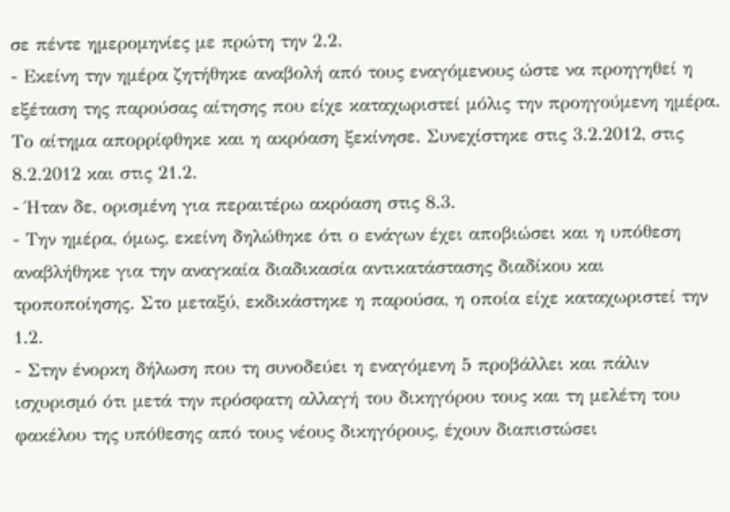σε πέντε ημερομηνίες με πρώτη την 2.2.
- Εκείνη την ημέρα ζητήθηκε αναβολή από τους εναγόμενους ώστε να προηγηθεί η εξέταση της παρούσας αίτησης που είχε καταχωριστεί μόλις την προηγούμενη ημέρα. Το αίτημα απορρίφθηκε και η ακρόαση ξεκίνησε. Συνεχίστηκε στις 3.2.2012, στις 8.2.2012 και στις 21.2.
- Ήταν δε, ορισμένη για περαιτέρω ακρόαση στις 8.3.
- Την ημέρα, όμως, εκείνη δηλώθηκε ότι ο ενάγων έχει αποβιώσει και η υπόθεση αναβλήθηκε για την αναγκαία διαδικασία αντικατάστασης διαδίκου και τροποποίησης. Στο μεταξύ, εκδικάστηκε η παρούσα, η οποία είχε καταχωριστεί την 1.2.
- Στην ένορκη δήλωση που τη συνοδεύει η εναγόμενη 5 προβάλλει και πάλιν ισχυρισμό ότι μετά την πρόσφατη αλλαγή του δικηγόρου τους και τη μελέτη του φακέλου της υπόθεσης από τους νέους δικηγόρους, έχουν διαπιστώσει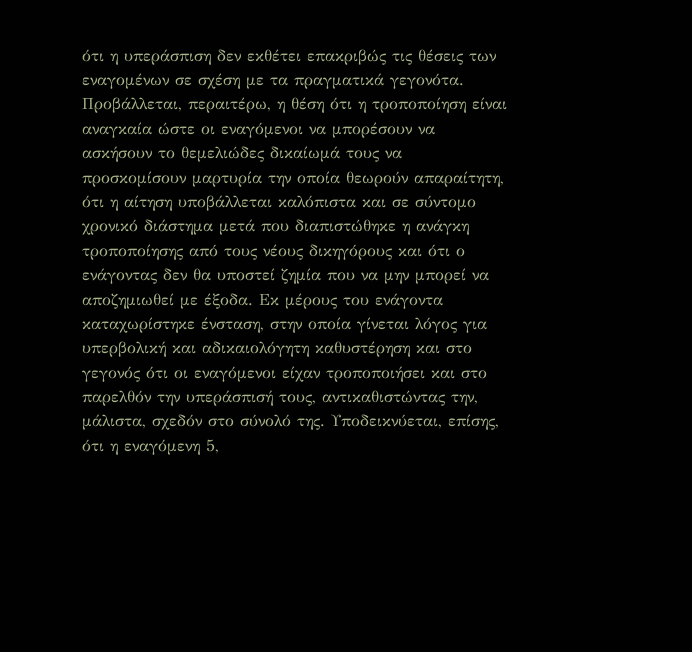ότι η υπεράσπιση δεν εκθέτει επακριβώς τις θέσεις των εναγομένων σε σχέση με τα πραγματικά γεγονότα. Προβάλλεται, περαιτέρω, η θέση ότι η τροποποίηση είναι αναγκαία ώστε οι εναγόμενοι να μπορέσουν να ασκήσουν το θεμελιώδες δικαίωμά τους να προσκομίσουν μαρτυρία την οποία θεωρούν απαραίτητη, ότι η αίτηση υποβάλλεται καλόπιστα και σε σύντομο χρονικό διάστημα μετά που διαπιστώθηκε η ανάγκη τροποποίησης από τους νέους δικηγόρους και ότι ο ενάγοντας δεν θα υποστεί ζημία που να μην μπορεί να αποζημιωθεί με έξοδα. Εκ μέρους του ενάγοντα καταχωρίστηκε ένσταση, στην οποία γίνεται λόγος για υπερβολική και αδικαιολόγητη καθυστέρηση και στο γεγονός ότι οι εναγόμενοι είχαν τροποποιήσει και στο παρελθόν την υπεράσπισή τους, αντικαθιστώντας την, μάλιστα, σχεδόν στο σύνολό της. Υποδεικνύεται, επίσης, ότι η εναγόμενη 5,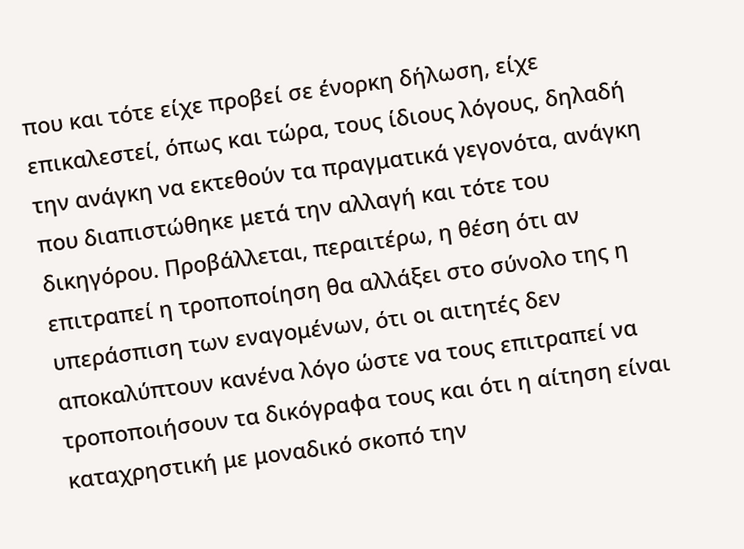που και τότε είχε προβεί σε ένορκη δήλωση, είχε επικαλεστεί, όπως και τώρα, τους ίδιους λόγους, δηλαδή την ανάγκη να εκτεθούν τα πραγματικά γεγονότα, ανάγκη που διαπιστώθηκε μετά την αλλαγή και τότε του δικηγόρου. Προβάλλεται, περαιτέρω, η θέση ότι αν επιτραπεί η τροποποίηση θα αλλάξει στο σύνολο της η υπεράσπιση των εναγομένων, ότι οι αιτητές δεν αποκαλύπτουν κανένα λόγο ώστε να τους επιτραπεί να τροποποιήσουν τα δικόγραφα τους και ότι η αίτηση είναι καταχρηστική με μοναδικό σκοπό την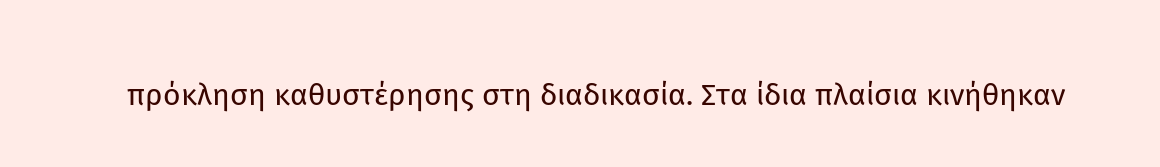πρόκληση καθυστέρησης στη διαδικασία. Στα ίδια πλαίσια κινήθηκαν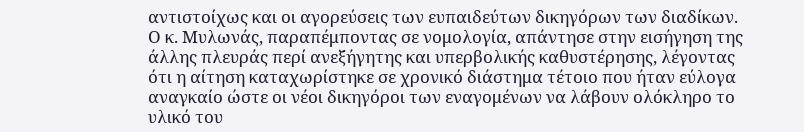αντιστοίχως και οι αγορεύσεις των ευπαιδεύτων δικηγόρων των διαδίκων. Ο κ. Μυλωνάς, παραπέμποντας σε νομολογία, απάντησε στην εισήγηση της άλλης πλευράς περί ανεξήγητης και υπερβολικής καθυστέρησης, λέγοντας ότι η αίτηση καταχωρίστηκε σε χρονικό διάστημα τέτοιο που ήταν εύλογα αναγκαίο ώστε οι νέοι δικηγόροι των εναγομένων να λάβουν ολόκληρο το υλικό του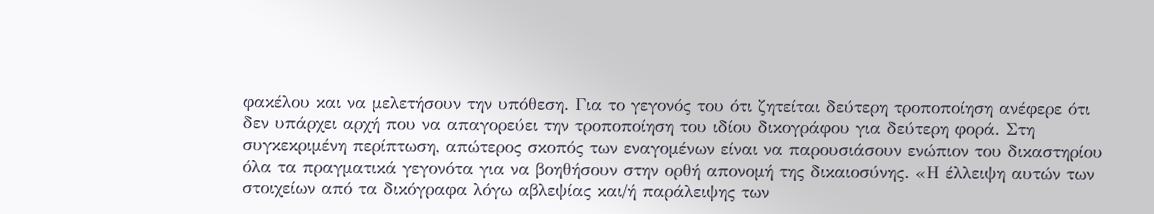φακέλου και να μελετήσουν την υπόθεση. Για το γεγονός του ότι ζητείται δεύτερη τροποποίηση ανέφερε ότι δεν υπάρχει αρχή που να απαγορεύει την τροποποίηση του ιδίου δικογράφου για δεύτερη φορά. Στη συγκεκριμένη περίπτωση, απώτερος σκοπός των εναγομένων είναι να παρουσιάσουν ενώπιον του δικαστηρίου όλα τα πραγματικά γεγονότα για να βοηθήσουν στην ορθή απονομή της δικαιοσύνης. «Η έλλειψη αυτών των στοιχείων από τα δικόγραφα λόγω αβλεψίας και/ή παράλειψης των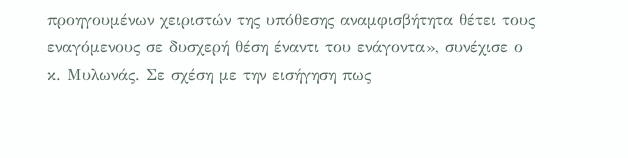προηγουμένων χειριστών της υπόθεσης αναμφισβήτητα θέτει τους εναγόμενους σε δυσχερή θέση έναντι του ενάγοντα», συνέχισε ο κ. Μυλωνάς. Σε σχέση με την εισήγηση πως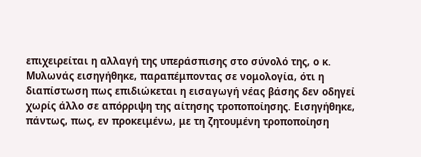επιχειρείται η αλλαγή της υπεράσπισης στο σύνολό της, ο κ. Μυλωνάς εισηγήθηκε, παραπέμποντας σε νομολογία, ότι η διαπίστωση πως επιδιώκεται η εισαγωγή νέας βάσης δεν οδηγεί χωρίς άλλο σε απόρριψη της αίτησης τροποποίησης. Εισηγήθηκε, πάντως, πως, εν προκειμένω, με τη ζητουμένη τροποποίηση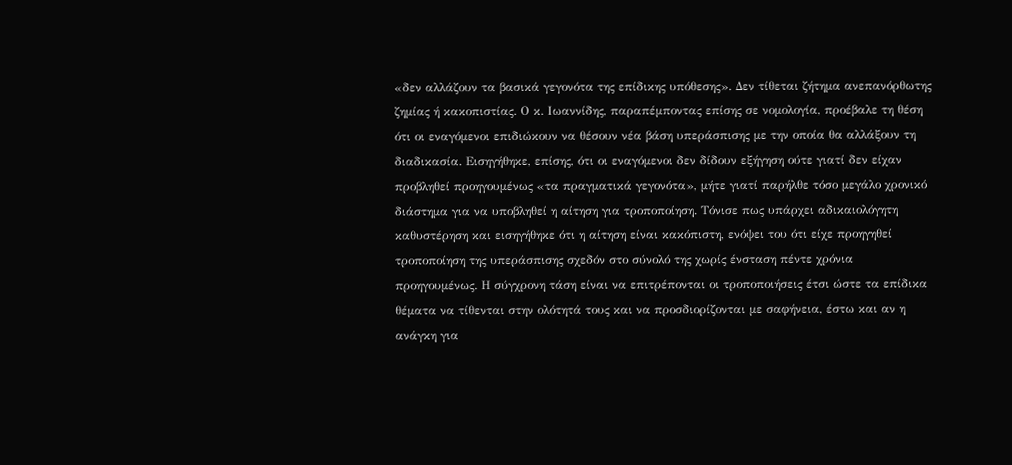«δεν αλλάζουν τα βασικά γεγονότα της επίδικης υπόθεσης». Δεν τίθεται ζήτημα ανεπανόρθωτης ζημίας ή κακοπιστίας. Ο κ. Ιωαννίδης, παραπέμποντας επίσης σε νομολογία, προέβαλε τη θέση ότι οι εναγόμενοι επιδιώκουν να θέσουν νέα βάση υπεράσπισης με την οποία θα αλλάξουν τη διαδικασία. Εισηγήθηκε, επίσης, ότι οι εναγόμενοι δεν δίδουν εξήγηση ούτε γιατί δεν είχαν προβληθεί προηγουμένως «τα πραγματικά γεγονότα», μήτε γιατί παρήλθε τόσο μεγάλο χρονικό διάστημα για να υποβληθεί η αίτηση για τροποποίηση. Τόνισε πως υπάρχει αδικαιολόγητη καθυστέρηση και εισηγήθηκε ότι η αίτηση είναι κακόπιστη, ενόψει του ότι είχε προηγηθεί τροποποίηση της υπεράσπισης σχεδόν στο σύνολό της χωρίς ένσταση πέντε χρόνια προηγουμένως. Η σύγχρονη τάση είναι να επιτρέπονται οι τροποποιήσεις έτσι ώστε τα επίδικα θέματα να τίθενται στην ολότητά τους και να προσδιορίζονται με σαφήνεια, έστω και αν η ανάγκη για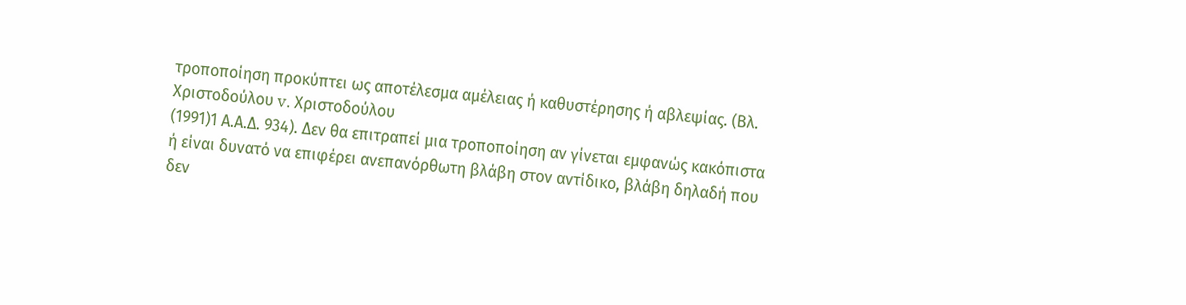τροποποίηση προκύπτει ως αποτέλεσμα αμέλειας ή καθυστέρησης ή αβλεψίας. (Βλ. Χριστοδούλου v. Χριστοδούλου
(1991)1 Α.Α.Δ. 934). Δεν θα επιτραπεί μια τροποποίηση αν γίνεται εμφανώς κακόπιστα ή είναι δυνατό να επιφέρει ανεπανόρθωτη βλάβη στον αντίδικο, βλάβη δηλαδή που δεν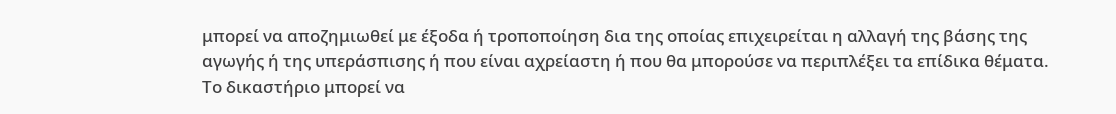μπορεί να αποζημιωθεί με έξοδα ή τροποποίηση δια της οποίας επιχειρείται η αλλαγή της βάσης της αγωγής ή της υπεράσπισης ή που είναι αχρείαστη ή που θα μπορούσε να περιπλέξει τα επίδικα θέματα. Το δικαστήριο μπορεί να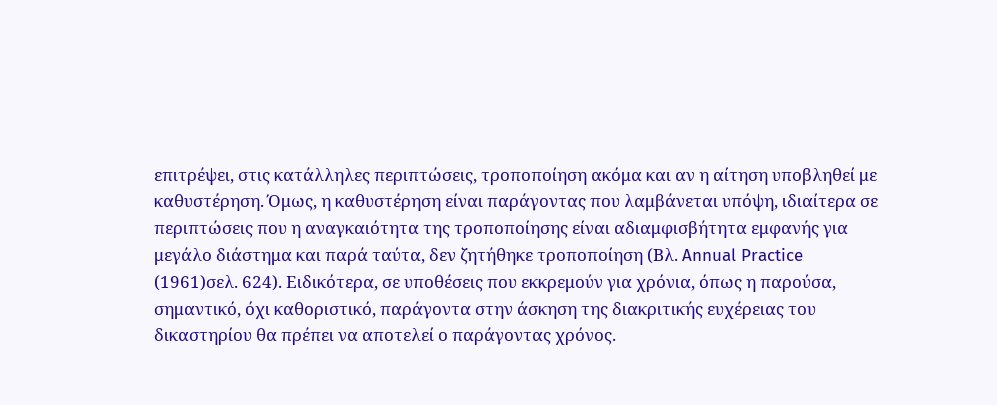επιτρέψει, στις κατάλληλες περιπτώσεις, τροποποίηση ακόμα και αν η αίτηση υποβληθεί με καθυστέρηση. Όμως, η καθυστέρηση είναι παράγοντας που λαμβάνεται υπόψη, ιδιαίτερα σε περιπτώσεις που η αναγκαιότητα της τροποποίησης είναι αδιαμφισβήτητα εμφανής για μεγάλο διάστημα και παρά ταύτα, δεν ζητήθηκε τροποποίηση (Βλ. Annual Practice
(1961)σελ. 624). Ειδικότερα, σε υποθέσεις που εκκρεμούν για χρόνια, όπως η παρούσα, σημαντικό, όχι καθοριστικό, παράγοντα στην άσκηση της διακριτικής ευχέρειας του δικαστηρίου θα πρέπει να αποτελεί ο παράγοντας χρόνος.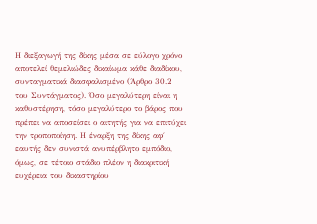Η διεξαγωγή της δίκης μέσα σε εύλογο χρόνο αποτελεί θεμελιώδες δικαίωμα κάθε διαδίκου, συνταγματικά διασφαλισμένο (Άρθρο 30.2 του Συντάγματος). Όσο μεγαλύτερη είναι η καθυστέρηση, τόσο μεγαλύτερο το βάρος που πρέπει να αποσείσει ο αιτητής για να επιτύχει την τροποποίηση. Η έναρξη της δίκης αφ΄ εαυτής δεν συνιστά ανυπέρβλητο εμπόδιο, όμως, σε τέτοιο στάδιο πλέον η διακριτική ευχέρεια του δικαστηρίου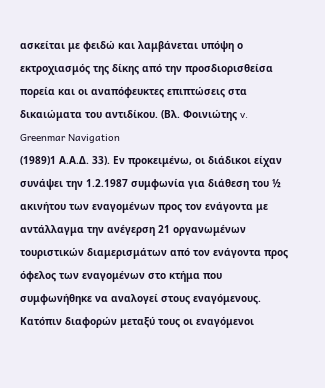ασκείται με φειδώ και λαμβάνεται υπόψη ο εκτροχιασμός της δίκης από την προσδιορισθείσα πορεία και οι αναπόφευκτες επιπτώσεις στα δικαιώματα του αντιδίκου. (Βλ. Φοινιώτης v. Greenmar Navigation
(1989)1 Α.Α.Δ. 33). Εν προκειμένω, οι διάδικοι είχαν συνάψει την 1.2.1987 συμφωνία για διάθεση του ½ ακινήτου των εναγομένων προς τον ενάγοντα με αντάλλαγμα την ανέγερση 21 οργανωμένων τουριστικών διαμερισμάτων από τον ενάγοντα προς όφελος των εναγομένων στο κτήμα που συμφωνήθηκε να αναλογεί στους εναγόμενους. Κατόπιν διαφορών μεταξύ τους οι εναγόμενοι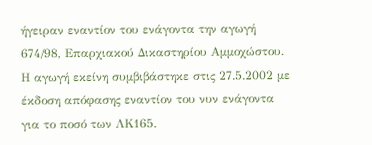ήγειραν εναντίον του ενάγοντα την αγωγή 674/98, Επαρχιακού Δικαστηρίου Αμμοχώστου. Η αγωγή εκείνη συμβιβάστηκε στις 27.5.2002 με έκδοση απόφασης εναντίον του νυν ενάγοντα για το ποσό των ΛΚ165.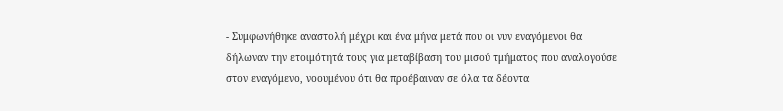- Συμφωνήθηκε αναστολή μέχρι και ένα μήνα μετά που οι νυν εναγόμενοι θα δήλωναν την ετοιμότητά τους για μεταβίβαση του μισού τμήματος που αναλογούσε στον εναγόμενο, νοουμένου ότι θα προέβαιναν σε όλα τα δέοντα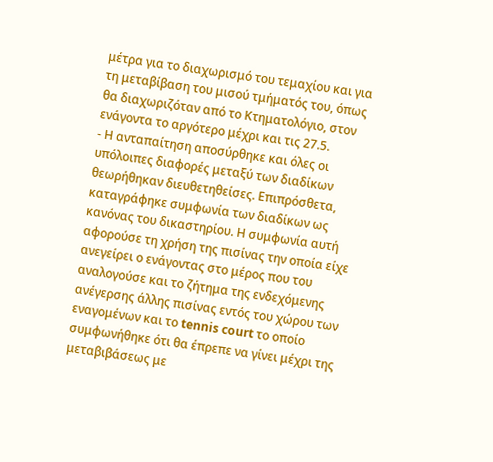μέτρα για το διαχωρισμό του τεμαχίου και για τη μεταβίβαση του μισού τμήματός του, όπως θα διαχωριζόταν από το Κτηματολόγιο, στον ενάγοντα το αργότερο μέχρι και τις 27.5.
- Η ανταπαίτηση αποσύρθηκε και όλες οι υπόλοιπες διαφορές μεταξύ των διαδίκων θεωρήθηκαν διευθετηθείσες. Επιπρόσθετα, καταγράφηκε συμφωνία των διαδίκων ως κανόνας του δικαστηρίου. Η συμφωνία αυτή αφορούσε τη χρήση της πισίνας την οποία είχε ανεγείρει ο ενάγοντας στο μέρος που του αναλογούσε και το ζήτημα της ενδεχόμενης ανέγερσης άλλης πισίνας εντός του χώρου των εναγομένων και το tennis court το οποίο συμφωνήθηκε ότι θα έπρεπε να γίνει μέχρι της μεταβιβάσεως με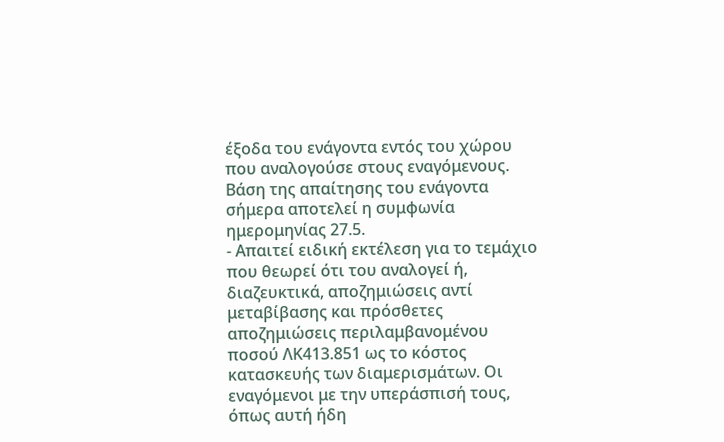έξοδα του ενάγοντα εντός του χώρου που αναλογούσε στους εναγόμενους. Βάση της απαίτησης του ενάγοντα σήμερα αποτελεί η συμφωνία ημερομηνίας 27.5.
- Απαιτεί ειδική εκτέλεση για το τεμάχιο που θεωρεί ότι του αναλογεί ή, διαζευκτικά, αποζημιώσεις αντί μεταβίβασης και πρόσθετες αποζημιώσεις περιλαμβανομένου ποσού ΛΚ413.851 ως το κόστος κατασκευής των διαμερισμάτων. Οι εναγόμενοι με την υπεράσπισή τους, όπως αυτή ήδη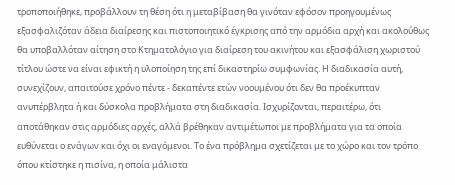τροποποιήθηκε, προβάλλουν τη θέση ότι η μεταβίβαση θα γινόταν εφόσον προηγουμένως εξασφαλιζόταν άδεια διαίρεσης και πιστοποιητικό έγκρισης από την αρμόδια αρχή και ακολούθως θα υποβαλλόταν αίτηση στο Κτηματολόγιο για διαίρεση του ακινήτου και εξασφάλιση χωριστού τίτλου ώστε να είναι εφικτή η υλοποίηση της επί δικαστηρίω συμφωνίας. Η διαδικασία αυτή, συνεχίζουν, απαιτούσε χρόνο πέντε - δεκαπέντε ετών νοουμένου ότι δεν θα προέκυπταν ανυπέρβλητα ή και δύσκολα προβλήματα στη διαδικασία. Ισχυρίζονται, περαιτέρω, ότι αποτάθηκαν στις αρμόδιες αρχές, αλλά βρέθηκαν αντιμέτωποι με προβλήματα για τα οποία ευθύνεται ο ενάγων και όχι οι εναγόμενοι. Το ένα πρόβλημα σχετίζεται με το χώρο και τον τρόπο όπου κτίστηκε η πισίνα, η οποία μάλιστα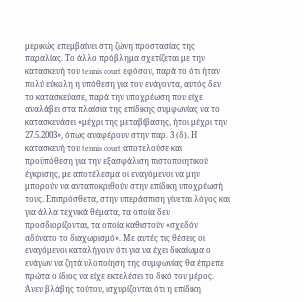μερικώς επεμβαίνει στη ζώνη προστασίας της παραλίας. Το άλλο πρόβλημα σχετίζεται με την κατασκευή του tennis court εφόσον, παρά το ότι ήταν πολύ εύκολη η υπόθεση για τον ενάγοντα, αυτός δεν το κατασκεύασε, παρά την υποχρέωση που είχε αναλάβει στα πλαίσια της επίδικης συμφωνίας να το κατασκευάσει «μέχρι της μεταβίβασης, ήτοι μέχρι την 27.5.2003», όπως αναφέρουν στην παρ. 3 (δ). Η κατασκευή του tennis court αποτελούσε και προϋπόθεση για την εξασφάλιση πιστοποιητικού έγκρισης, με αποτέλεσμα οι εναγόμενοι να μην μπορούν να ανταποκριθούν στην επίδικη υποχρέωσή τους. Επιπρόσθετα, στην υπεράσπιση γίνεται λόγος και για άλλα τεχνικά θέματα, τα οποία δεν προσδιορίζονται, τα οποία καθιστούν «σχεδόν αδύνατο το διαχωρισμό». Με αυτές τις θέσεις οι εναγόμενοι καταλήγουν ότι για να έχει δικαίωμα ο ενάγων να ζητά υλοποίηση της συμφωνίας θα έπρεπε πρώτα ο ίδιος να είχε εκτελέσει το δικό του μέρος. Άνευ βλάβης τούτου, ισχυρίζονται ότι η επίδικη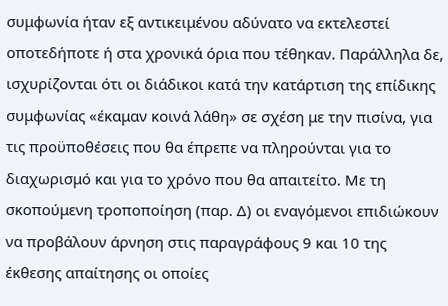συμφωνία ήταν εξ αντικειμένου αδύνατο να εκτελεστεί οποτεδήποτε ή στα χρονικά όρια που τέθηκαν. Παράλληλα δε, ισχυρίζονται ότι οι διάδικοι κατά την κατάρτιση της επίδικης συμφωνίας «έκαμαν κοινά λάθη» σε σχέση με την πισίνα, για τις προϋποθέσεις που θα έπρεπε να πληρούνται για το διαχωρισμό και για το χρόνο που θα απαιτείτο. Με τη σκοπούμενη τροποποίηση (παρ. Δ) οι εναγόμενοι επιδιώκουν να προβάλουν άρνηση στις παραγράφους 9 και 10 της έκθεσης απαίτησης οι οποίες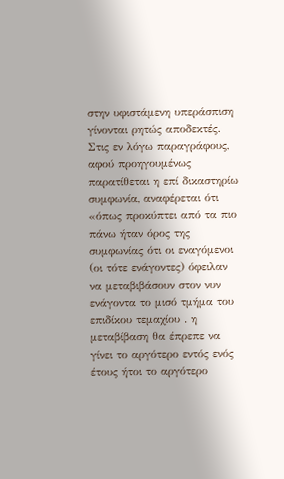στην υφιστάμενη υπεράσπιση γίνονται ρητώς αποδεκτές. Στις εν λόγω παραγράφους, αφού προηγουμένως παρατίθεται η επί δικαστηρίω συμφωνία, αναφέρεται ότι «όπως προκύπτει από τα πιο πάνω ήταν όρος της συμφωνίας ότι οι εναγόμενοι (οι τότε ενάγοντες) όφειλαν να μεταβιβάσουν στον νυν ενάγοντα το μισό τμήμα του επιδίκου τεμαχίου . η μεταβίβαση θα έπρεπε να γίνει το αργότερο εντός ενός έτους ήτοι το αργότερο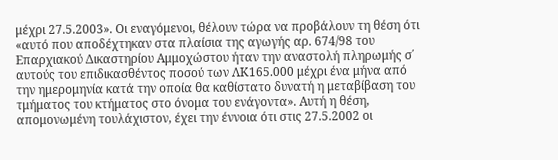μέχρι 27.5.2003». Οι εναγόμενοι, θέλουν τώρα να προβάλουν τη θέση ότι «αυτό που αποδέχτηκαν στα πλαίσια της αγωγής αρ. 674/98 του Επαρχιακού Δικαστηρίου Αμμοχώστου ήταν την αναστολή πληρωμής σ΄ αυτούς του επιδικασθέντος ποσού των ΛΚ165.000 μέχρι ένα μήνα από την ημερομηνία κατά την οποία θα καθίστατο δυνατή η μεταβίβαση του τμήματος του κτήματος στο όνομα του ενάγοντα». Αυτή η θέση, απομονωμένη τουλάχιστον, έχει την έννοια ότι στις 27.5.2002 οι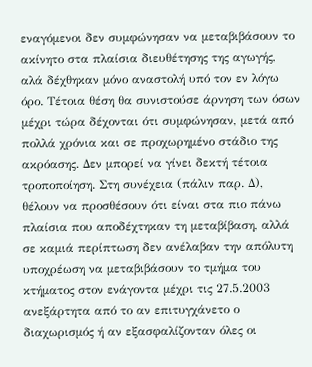εναγόμενοι δεν συμφώνησαν να μεταβιβάσουν το ακίνητο στα πλαίσια διευθέτησης της αγωγής, αλά δέχθηκαν μόνο αναστολή υπό τον εν λόγω όρο. Τέτοια θέση θα συνιστούσε άρνηση των όσων μέχρι τώρα δέχονται ότι συμφώνησαν, μετά από πολλά χρόνια και σε προχωρημένο στάδιο της ακρόασης. Δεν μπορεί να γίνει δεκτή τέτοια τροποποίηση. Στη συνέχεια (πάλιν παρ. Δ), θέλουν να προσθέσουν ότι είναι στα πιο πάνω πλαίσια που αποδέχτηκαν τη μεταβίβαση, αλλά σε καμιά περίπτωση δεν ανέλαβαν την απόλυτη υποχρέωση να μεταβιβάσουν το τμήμα του κτήματος στον ενάγοντα μέχρι τις 27.5.2003 ανεξάρτητα από το αν επιτυγχάνετο ο διαχωρισμός ή αν εξασφαλίζονταν όλες οι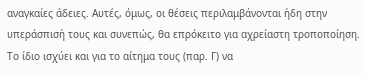αναγκαίες άδειες. Αυτές, όμως, οι θέσεις περιλαμβάνονται ήδη στην υπεράσπισή τους και συνεπώς, θα επρόκειτο για αχρείαστη τροποποίηση. Το ίδιο ισχύει και για το αίτημα τους (παρ. Γ) να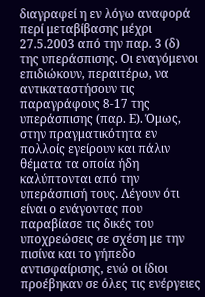διαγραφεί η εν λόγω αναφορά περί μεταβίβασης μέχρι 27.5.2003 από την παρ. 3 (δ) της υπεράσπισης. Οι εναγόμενοι επιδιώκουν, περαιτέρω, να αντικαταστήσουν τις παραγράφους 8-17 της υπεράσπισης (παρ. Ε). Όμως, στην πραγματικότητα εν πολλοίς εγείρουν και πάλιν θέματα τα οποία ήδη καλύπτονται από την υπεράσπισή τους. Λέγουν ότι είναι ο ενάγοντας που παραβίασε τις δικές του υποχρεώσεις σε σχέση με την πισίνα και το γήπεδο αντισφαίρισης, ενώ οι ίδιοι προέβηκαν σε όλες τις ενέργειες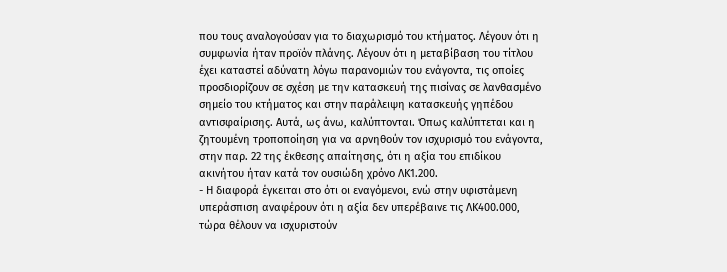που τους αναλογούσαν για το διαχωρισμό του κτήματος. Λέγουν ότι η συμφωνία ήταν προϊόν πλάνης. Λέγουν ότι η μεταβίβαση του τίτλου έχει καταστεί αδύνατη λόγω παρανομιών του ενάγοντα, τις οποίες προσδιορίζουν σε σχέση με την κατασκευή της πισίνας σε λανθασμένο σημείο του κτήματος και στην παράλειψη κατασκευής γηπέδου αντισφαίρισης. Αυτά, ως άνω, καλύπτονται. Όπως καλύπτεται και η ζητουμένη τροποποίηση για να αρνηθούν τον ισχυρισμό του ενάγοντα, στην παρ. 22 της έκθεσης απαίτησης, ότι η αξία του επιδίκου ακινήτου ήταν κατά τον ουσιώδη χρόνο ΛΚ1.200.
- Η διαφορά έγκειται στο ότι οι εναγόμενοι, ενώ στην υφιστάμενη υπεράσπιση αναφέρουν ότι η αξία δεν υπερέβαινε τις ΛΚ400.000, τώρα θέλουν να ισχυριστούν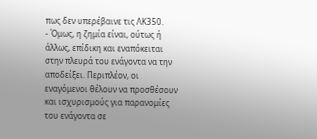πως δεν υπερέβαινε τις ΛΚ350.
- Όμως, η ζημία είναι, ούτως ή άλλως, επίδικη και εναπόκειται στην πλευρά του ενάγοντα να την αποδείξει. Περιπλέον, οι εναγόμενοι θέλουν να προσθέσουν και ισχυρισμούς για παρανομίες του ενάγοντα σε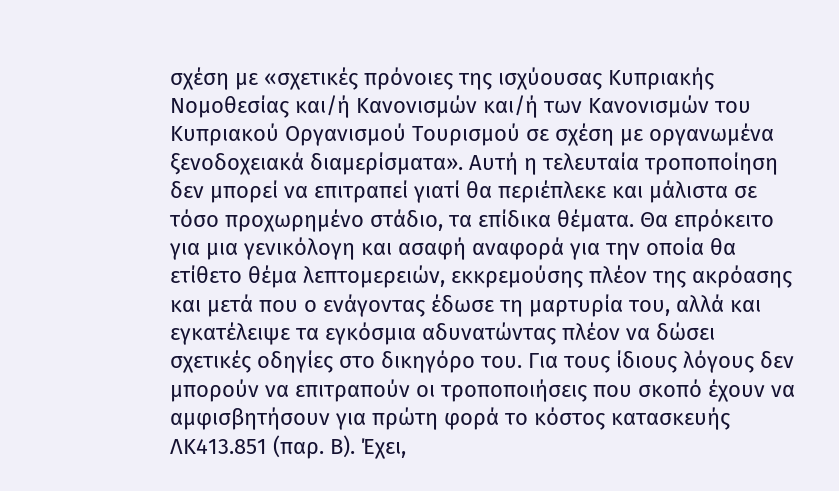σχέση με «σχετικές πρόνοιες της ισχύουσας Κυπριακής Νομοθεσίας και/ή Κανονισμών και/ή των Κανονισμών του Κυπριακού Οργανισμού Τουρισμού σε σχέση με οργανωμένα ξενοδοχειακά διαμερίσματα». Αυτή η τελευταία τροποποίηση δεν μπορεί να επιτραπεί γιατί θα περιέπλεκε και μάλιστα σε τόσο προχωρημένο στάδιο, τα επίδικα θέματα. Θα επρόκειτο για μια γενικόλογη και ασαφή αναφορά για την οποία θα ετίθετο θέμα λεπτομερειών, εκκρεμούσης πλέον της ακρόασης και μετά που ο ενάγοντας έδωσε τη μαρτυρία του, αλλά και εγκατέλειψε τα εγκόσμια αδυνατώντας πλέον να δώσει σχετικές οδηγίες στο δικηγόρο του. Για τους ίδιους λόγους δεν μπορούν να επιτραπούν οι τροποποιήσεις που σκοπό έχουν να αμφισβητήσουν για πρώτη φορά το κόστος κατασκευής ΛΚ413.851 (παρ. Β). Έχει,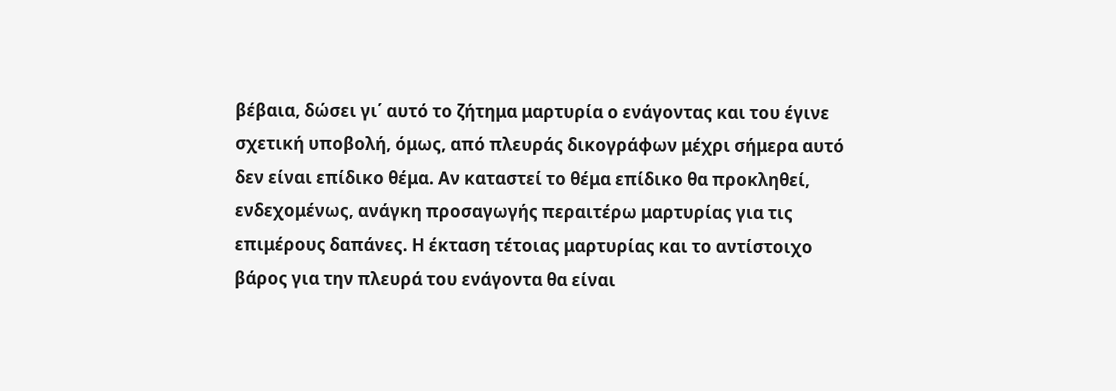βέβαια, δώσει γι΄ αυτό το ζήτημα μαρτυρία ο ενάγοντας και του έγινε σχετική υποβολή, όμως, από πλευράς δικογράφων μέχρι σήμερα αυτό δεν είναι επίδικο θέμα. Αν καταστεί το θέμα επίδικο θα προκληθεί, ενδεχομένως, ανάγκη προσαγωγής περαιτέρω μαρτυρίας για τις επιμέρους δαπάνες. Η έκταση τέτοιας μαρτυρίας και το αντίστοιχο βάρος για την πλευρά του ενάγοντα θα είναι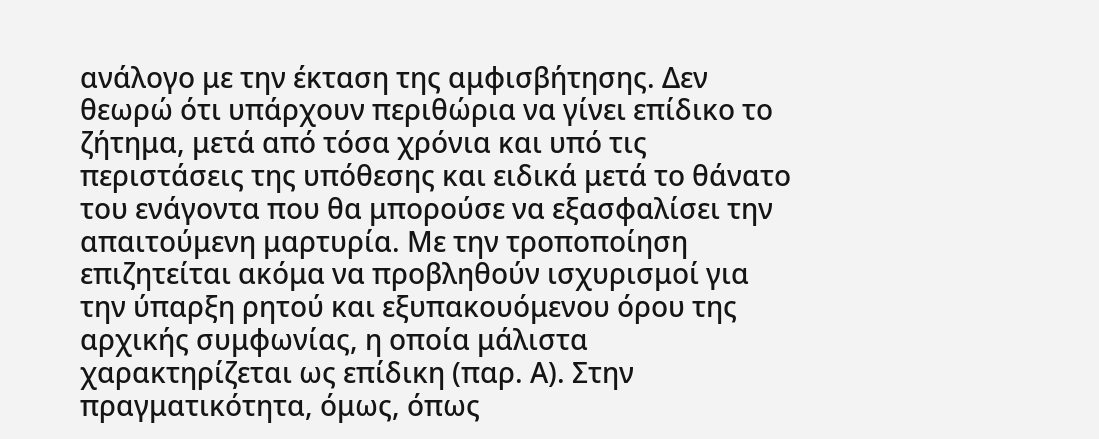ανάλογο με την έκταση της αμφισβήτησης. Δεν θεωρώ ότι υπάρχουν περιθώρια να γίνει επίδικο το ζήτημα, μετά από τόσα χρόνια και υπό τις περιστάσεις της υπόθεσης και ειδικά μετά το θάνατο του ενάγοντα που θα μπορούσε να εξασφαλίσει την απαιτούμενη μαρτυρία. Με την τροποποίηση επιζητείται ακόμα να προβληθούν ισχυρισμοί για την ύπαρξη ρητού και εξυπακουόμενου όρου της αρχικής συμφωνίας, η οποία μάλιστα χαρακτηρίζεται ως επίδικη (παρ. Α). Στην πραγματικότητα, όμως, όπως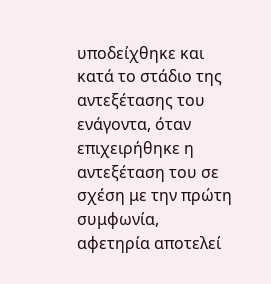υποδείχθηκε και κατά το στάδιο της αντεξέτασης του ενάγοντα, όταν επιχειρήθηκε η αντεξέταση του σε σχέση με την πρώτη συμφωνία, αφετηρία αποτελεί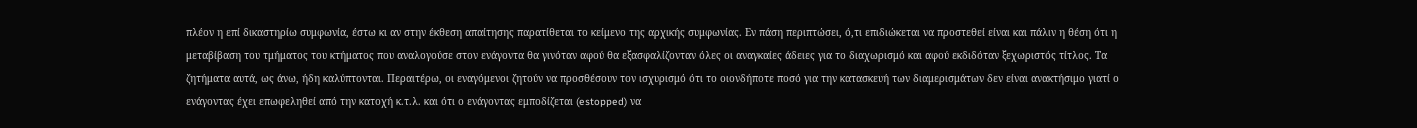πλέον η επί δικαστηρίω συμφωνία, έστω κι αν στην έκθεση απαίτησης παρατίθεται το κείμενο της αρχικής συμφωνίας. Εν πάση περιπτώσει, ό,τι επιδιώκεται να προστεθεί είναι και πάλιν η θέση ότι η μεταβίβαση του τμήματος του κτήματος που αναλογούσε στον ενάγοντα θα γινόταν αφού θα εξασφαλίζονταν όλες οι αναγκαίες άδειες για το διαχωρισμό και αφού εκδιδόταν ξεχωριστός τίτλος. Τα ζητήματα αυτά, ως άνω, ήδη καλύπτονται. Περαιτέρω, οι εναγόμενοι ζητούν να προσθέσουν τον ισχυρισμό ότι το οιονδήποτε ποσό για την κατασκευή των διαμερισμάτων δεν είναι ανακτήσιμο γιατί ο ενάγοντας έχει επωφεληθεί από την κατοχή κ.τ.λ. και ότι ο ενάγοντας εμποδίζεται (estopped) να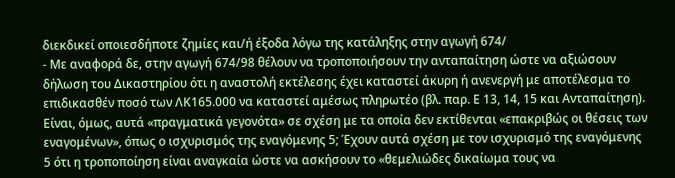διεκδικεί οποιεσδήποτε ζημίες και/ή έξοδα λόγω της κατάληξης στην αγωγή 674/
- Με αναφορά δε, στην αγωγή 674/98 θέλουν να τροποποιήσουν την ανταπαίτηση ώστε να αξιώσουν δήλωση του Δικαστηρίου ότι η αναστολή εκτέλεσης έχει καταστεί άκυρη ή ανενεργή με αποτέλεσμα το επιδικασθέν ποσό των ΛΚ165.000 να καταστεί αμέσως πληρωτέο (βλ. παρ. Ε 13, 14, 15 και Ανταπαίτηση). Είναι, όμως, αυτά «πραγματικά γεγονότα» σε σχέση με τα οποία δεν εκτίθενται «επακριβώς οι θέσεις των εναγομένων», όπως ο ισχυρισμός της εναγόμενης 5; Έχουν αυτά σχέση με τον ισχυρισμό της εναγόμενης 5 ότι η τροποποίηση είναι αναγκαία ώστε να ασκήσουν το «θεμελιώδες δικαίωμα τους να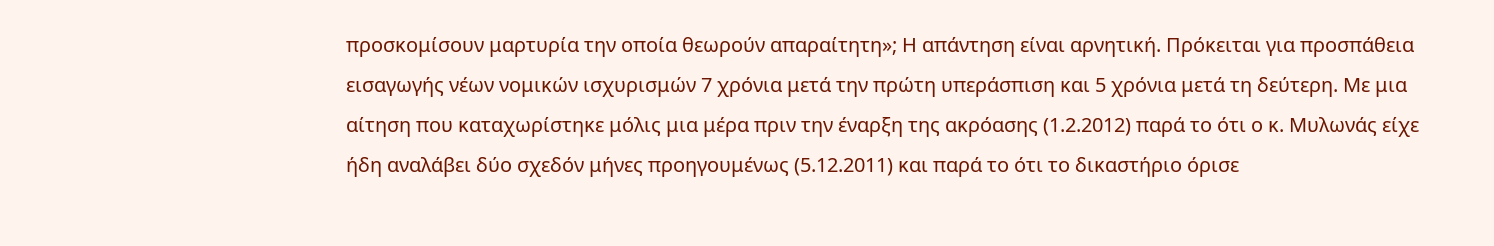προσκομίσουν μαρτυρία την οποία θεωρούν απαραίτητη»; Η απάντηση είναι αρνητική. Πρόκειται για προσπάθεια εισαγωγής νέων νομικών ισχυρισμών 7 χρόνια μετά την πρώτη υπεράσπιση και 5 χρόνια μετά τη δεύτερη. Με μια αίτηση που καταχωρίστηκε μόλις μια μέρα πριν την έναρξη της ακρόασης (1.2.2012) παρά το ότι ο κ. Μυλωνάς είχε ήδη αναλάβει δύο σχεδόν μήνες προηγουμένως (5.12.2011) και παρά το ότι το δικαστήριο όρισε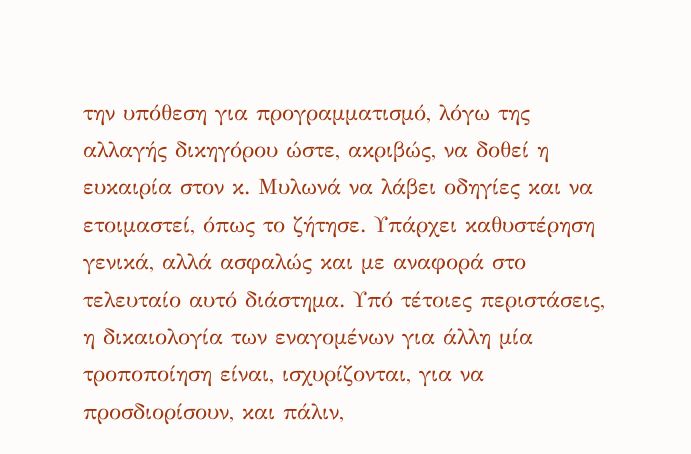την υπόθεση για προγραμματισμό, λόγω της αλλαγής δικηγόρου ώστε, ακριβώς, να δοθεί η ευκαιρία στον κ. Μυλωνά να λάβει οδηγίες και να ετοιμαστεί, όπως το ζήτησε. Υπάρχει καθυστέρηση γενικά, αλλά ασφαλώς και με αναφορά στο τελευταίο αυτό διάστημα. Υπό τέτοιες περιστάσεις, η δικαιολογία των εναγομένων για άλλη μία τροποποίηση είναι, ισχυρίζονται, για να προσδιορίσουν, και πάλιν,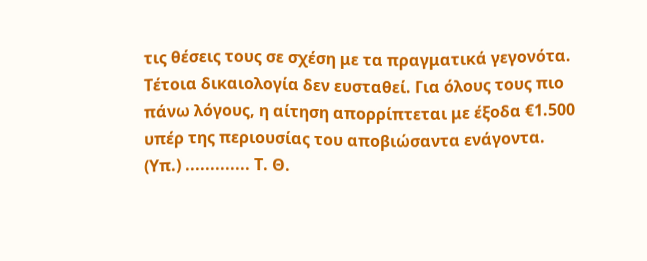τις θέσεις τους σε σχέση με τα πραγματικά γεγονότα. Τέτοια δικαιολογία δεν ευσταθεί. Για όλους τους πιο πάνω λόγους, η αίτηση απορρίπτεται με έξοδα €1.500 υπέρ της περιουσίας του αποβιώσαντα ενάγοντα. (Υπ.) ............. Τ. Θ.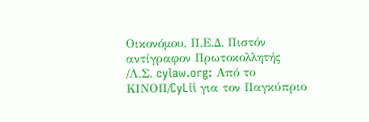Οικονόμου, Π.Ε.Δ. Πιστόν αντίγραφον Πρωτοκολλητής /Λ.Σ. cylaw.org: Από το ΚΙΝOΠ/CyLii για τον Παγκύπριο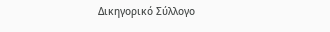Δικηγορικό Σύλλογο